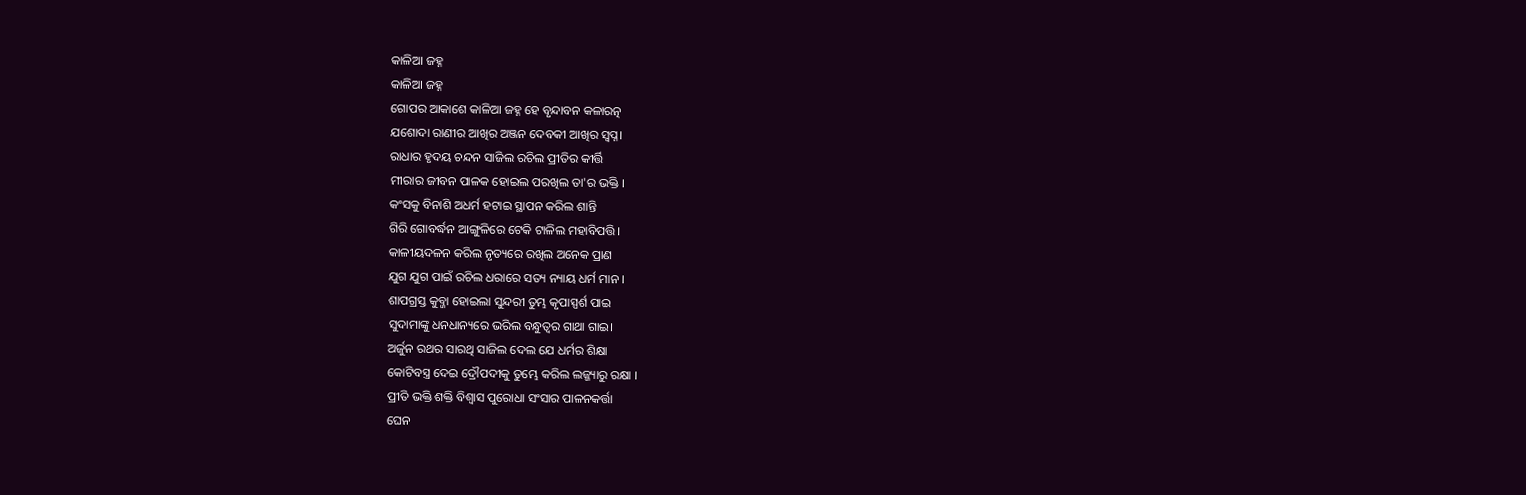କାଳିଆ ଜହ୍ନ
କାଳିଆ ଜହ୍ନ
ଗୋପର ଆକାଶେ କାଳିଆ ଜହ୍ନ ହେ ବୃନ୍ଦାବନ କଳାରତ୍ନ
ଯଶୋଦା ରାଣୀର ଆଖିର ଅଞ୍ଜନ ଦେବକୀ ଆଖିର ସ୍ୱପ୍ନ।
ରାଧାର ହୃଦୟ ଚନ୍ଦନ ସାଜିଲ ରଚିଲ ପ୍ରୀତିର କୀର୍ତ୍ତି
ମୀରାର ଜୀବନ ପାଳକ ହୋଇଲ ପରଖିଲ ତା'ର ଭକ୍ତି ।
କଂସକୁ ବିନାଶି ଅଧର୍ମ ହଟାଇ ସ୍ଥାପନ କରିଲ ଶାନ୍ତି
ଗିରି ଗୋବର୍ଦ୍ଧନ ଆଙ୍ଗୁଳିରେ ଟେକି ଟାଳିଲ ମହାବିପତ୍ତି।
କାଳୀୟଦଳନ କରିଲ ନୃତ୍ୟରେ ରଖିଲ ଅନେକ ପ୍ରାଣ
ଯୁଗ ଯୁଗ ପାଇଁ ରଚିଲ ଧରାରେ ସତ୍ୟ ନ୍ୟାୟ ଧର୍ମ ମାନ ।
ଶାପଗ୍ରସ୍ତ କୁବ୍ଜା ହୋଇଲା ସୁନ୍ଦରୀ ତୁମ୍ଭ କୃପାସ୍ପର୍ଶ ପାଇ
ସୁଦାମାଙ୍କୁ ଧନଧାନ୍ୟରେ ଭରିଲ ବନ୍ଧୁତ୍ୱର ଗାଥା ଗାଇ।
ଅର୍ଜୁନ ରଥର ସାରଥି ସାଜିଲ ଦେଲ ଯେ ଧର୍ମର ଶିକ୍ଷା
କୋଟିବସ୍ତ୍ର ଦେଇ ଦ୍ରୌପଦୀକୁ ତୁମ୍ଭେ କରିଲ ଲଜ୍ଜ୍ୟାରୁ ରକ୍ଷା ।
ପ୍ରୀତି ଭକ୍ତି ଶକ୍ତି ବିଶ୍ୱାସ ପୁରୋଧା ସଂସାର ପାଳନକର୍ତ୍ତା
ଘେନ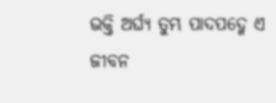ଭକ୍ତି ଅର୍ଘ୍ୟ ତୁମ୍ଭ ପାଦପଦ୍ମେ ଏ ଜୀବନ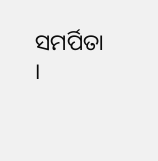ସମର୍ପିତା ।